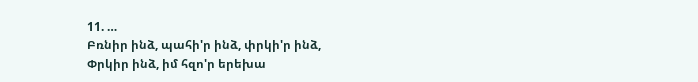11. …
Բռնիր ինձ, պահի'ր ինձ, փրկի'ր ինձ,
Փրկիր ինձ, իմ հզո'ր երեխա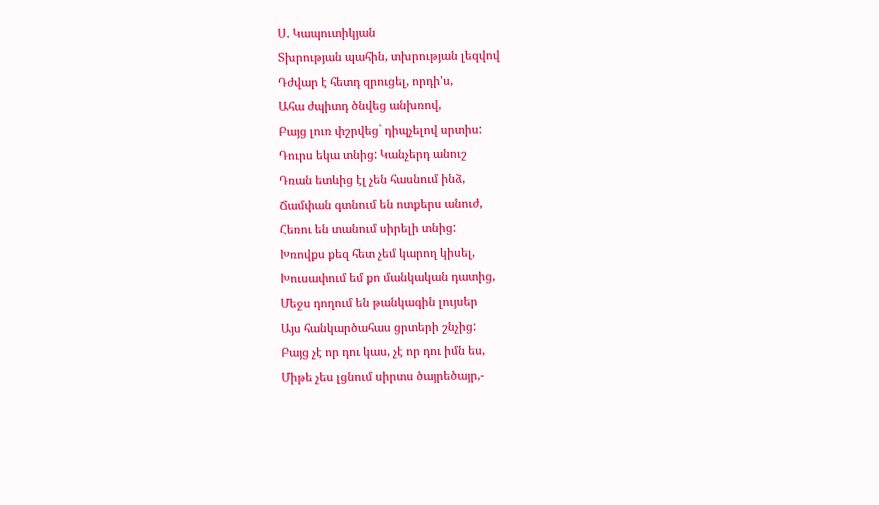Ս. Կապուտիկյան
Տխրության պահին, տխրության լեզվով
Դժվար է հետդ զրուցել, որդի'ս,
Ահա ժպիտդ ծնվեց անխռով,
Բայց լուռ փշրվեց` դիպչելով սրտիս:
Դուրս եկա տնից: Կանչերդ անուշ
Դռան ետևից էլ չեն հասնում ինձ,
Ճամփան գտնում են ոտքերս անուժ,
Հեռու են տանում սիրելի տնից:
Խռովքս քեզ հետ չեմ կարող կիսել,
Խուսափում եմ քո մանկական դատից,
Մեջս դողում են թանկագին լույսեր
Այս հանկարծահաս ցրտերի շնչից:
Բայց չէ որ դու կաս, չէ որ դու իմն ես,
Միթե չես լցնում սիրտս ծայրեծայր,-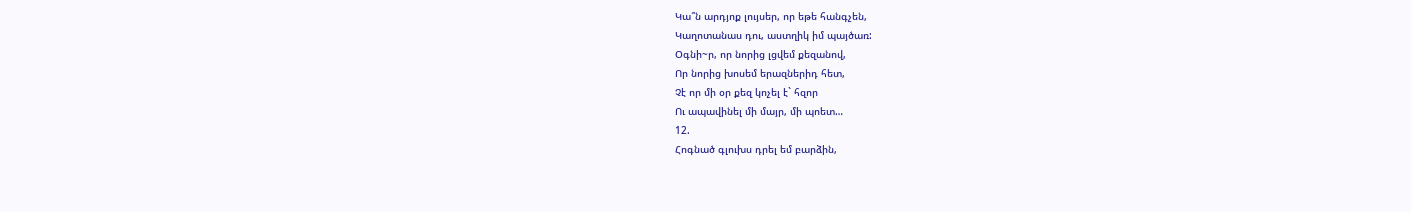Կա՞ն արդյոք լույսեր, որ եթե հանգչեն,
Կաղոտանաս դու, աստղիկ իմ պայծառ:
Օգնի~ր, որ նորից լցվեմ քեզանով,
Որ նորից խոսեմ երազներիդ հետ,
Չէ որ մի օր քեզ կոչել է` հզոր
Ու ապավինել մի մայր, մի պոետ…
12.
Հոգնած գլուխս դրել եմ բարձին,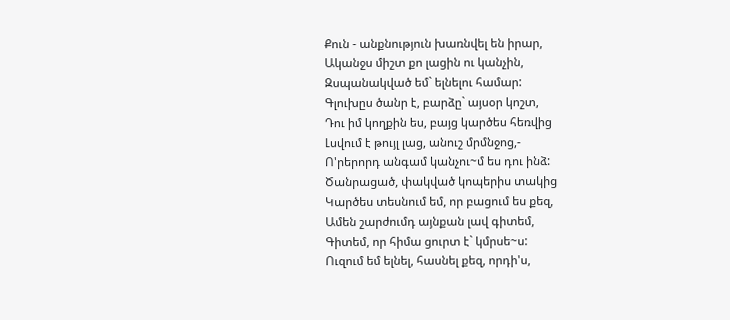Քուն - անքնություն խառնվել են իրար,
Ականջս միշտ քո լացին ու կանչին,
Զսպանակված եմ` ելնելու համար:
Գլուխըս ծանր է, բարձը` այսօր կոշտ,
Դու իմ կողքին ես, բայց կարծես հեռվից
Լսվում է թույլ լաց, անուշ մրմնջոց,-
Ո'րերորդ անգամ կանչու~մ ես դու ինձ:
Ծանրացած, փակված կոպերիս տակից
Կարծես տեսնում եմ, որ բացում ես քեզ,
Ամեն շարժումդ այնքան լավ գիտեմ,
Գիտեմ, որ հիմա ցուրտ է` կմրսե~ս:
Ուզում եմ ելնել, հասնել քեզ, որդի'ս,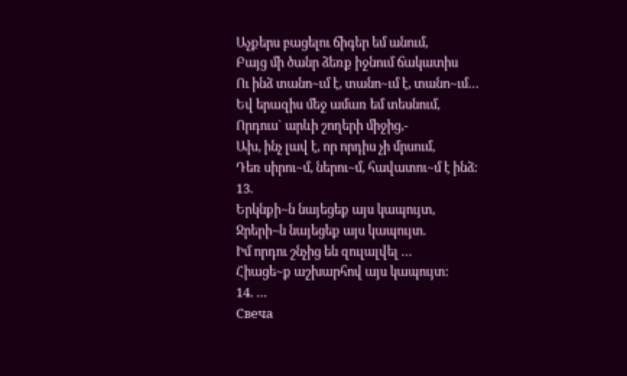Աչքերս բացելու ճիգեր եմ անում,
Բայց մի ծանր ձեռք իջնում ճակատիս
Ու ինձ տանո~ւմ է, տանո~ւմ է, տանո~ւմ…
Եվ երազիս մեջ ամառ եմ տեսնում,
Որդուս` արևի շողերի միջից,-
Ախ, ինչ լավ է, որ որդիս չի մրսում,
Դեռ սիրու~մ, ներու~մ, հավատու~մ է ինձ:
13.
Երկնքի~ն նայեցեք այս կապույտ,
Ջրերի~ն նայեցեք այս կապույտ.
Իմ որդու շնչից են զուլալվել …
Հիացե~ք աշխարհով այս կապույտ:
14. …
Свеча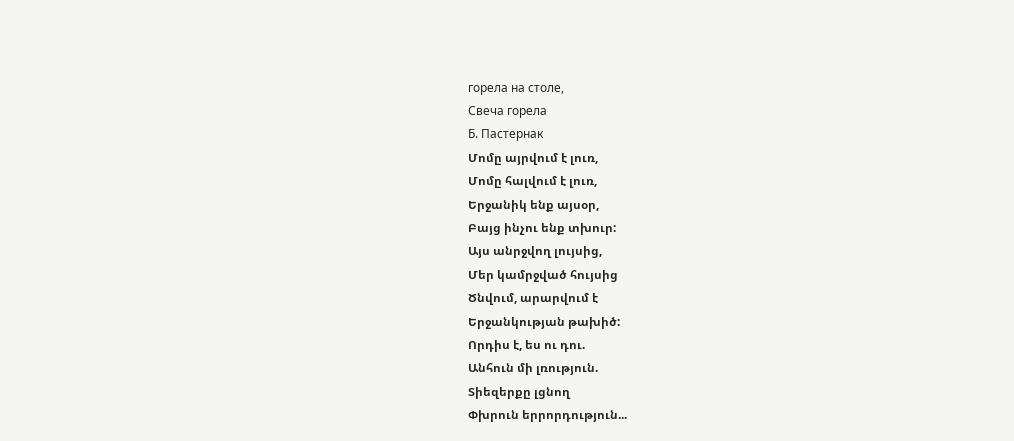горела на столе,
Свеча горела
Б. Пастернак
Մոմը այրվում է լուռ,
Մոմը հալվում է լուռ,
Երջանիկ ենք այսօր,
Բայց ինչու ենք տխուր:
Այս անրջվող լույսից,
Մեր կամրջված հույսից
Ծնվում, արարվում է
Երջանկության թախիծ:
Որդիս է, ես ու դու.
Անհուն մի լռություն.
Տիեզերքը լցնող
Փխրուն երրորդություն...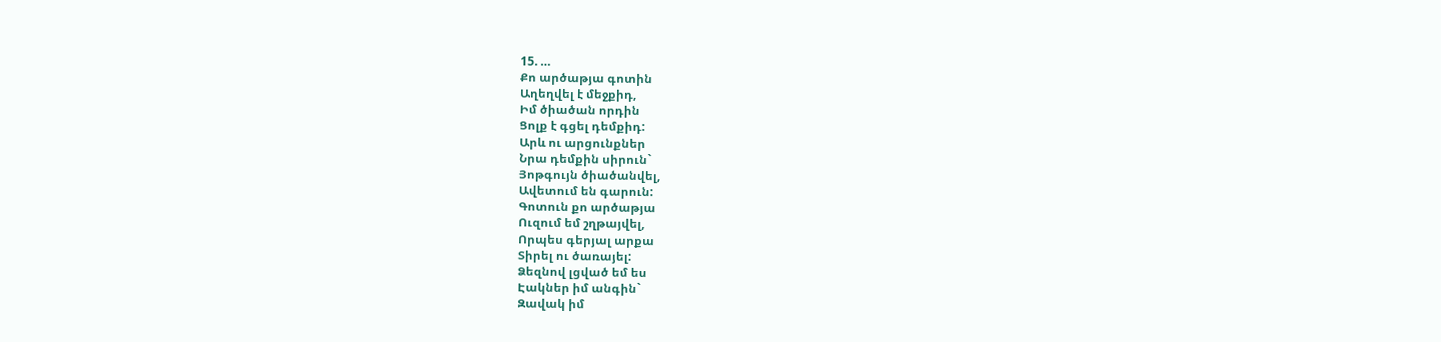15. …
Քո արծաթյա գոտին
Աղեղվել է մեջքիդ,
Իմ ծիածան որդին
Ցոլք է գցել դեմքիդ:
Արև ու արցունքներ
Նրա դեմքին սիրուն`
Յոթգույն ծիածանվել,
Ավետում են գարուն:
Գոտուն քո արծաթյա
Ուզում եմ շղթայվել,
Որպես գերյալ արքա
Տիրել ու ծառայել:
Ձեզնով լցված եմ ես
Էակներ իմ անգին`
Զավակ իմ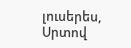լուսերես,
Սրտով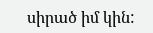սիրած իմ կին: